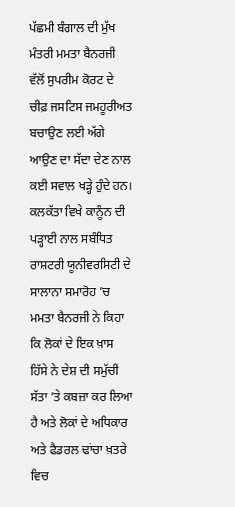ਪੱਛਮੀ ਬੰਗਾਲ ਦੀ ਮੁੱਖ ਮੰਤਰੀ ਮਮਤਾ ਬੈਨਰਜੀ ਵੱਲੋਂ ਸੁਪਰੀਮ ਕੋਰਟ ਦੇ ਚੀਫ਼ ਜਸਟਿਸ ਜਮਹੂਰੀਅਤ ਬਚਾਉਣ ਲਈ ਅੱਗੇ ਆਉਣ ਦਾ ਸੱਦਾ ਦੇਣ ਨਾਲ ਕਈ ਸਵਾਲ ਖੜ੍ਹੇ ਹੁੰਦੇ ਹਨ। ਕਲਕੱਤਾ ਵਿਖੇ ਕਾਨੂੰਨ ਦੀ ਪੜ੍ਹਾਈ ਨਾਲ ਸਬੰਧਿਤ ਰਾਸ਼ਟਰੀ ਯੂਨੀਵਰਸਿਟੀ ਦੇ ਸਾਲਾਨਾ ਸਮਾਰੋਹ ’ਚ ਮਮਤਾ ਬੈਨਰਜੀ ਨੇ ਕਿਹਾ ਕਿ ਲੋਕਾਂ ਦੇ ਇਕ ਖ਼ਾਸ ਹਿੱਸੇ ਨੇ ਦੇਸ਼ ਦੀ ਸਮੁੱਚੀ ਸੱਤਾ ’ਤੇ ਕਬਜ਼ਾ ਕਰ ਲਿਆ ਹੈ ਅਤੇ ਲੋਕਾਂ ਦੇ ਅਧਿਕਾਰ ਅਤੇ ਫੈਡਰਲ ਢਾਂਚਾ ਖ਼ਤਰੇ ਵਿਚ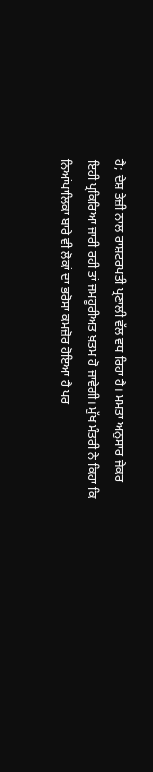ਹੈ; ਦੇਸ਼ ਤੇਜ਼ੀ ਨਾਲ ਰਾਸ਼ਟਰਪਤੀ ਪ੍ਰਣਾਲੀ ਵੱਲ ਵਧ ਰਿਹਾ ਹੈ। ਮਮਤਾ ਅਨੁਸਾਰ ਜੇਕਰ ਇਹੀ ਪ੍ਰਕਿਰਿਆ ਜਾਰੀ ਰਹੀ ਤਾਂ ਜਮਹੂਰੀਅਤ ਖ਼ਤਮ ਹੋ ਜਾਵੇਗੀ। ਮੁੱਖ ਮੰਤਰੀ ਨੇ ਕਿਹਾ ਕਿ ਨਿਆਂਪਾਲਿਕਾ ਬਾਰੇ ਵੀ ਲੋਕਾਂ ਦਾ ਭਰੋਸਾ ਕਮਜ਼ੋਰ ਹੋਇਆ ਹੈ ਪਰ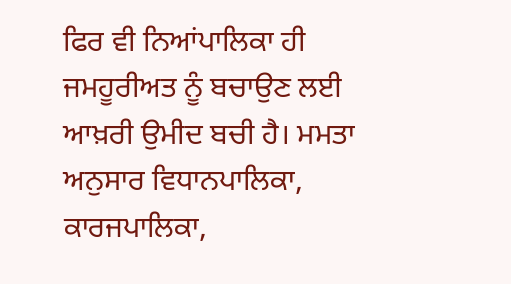ਫਿਰ ਵੀ ਨਿਆਂਪਾਲਿਕਾ ਹੀ ਜਮਹੂਰੀਅਤ ਨੂੰ ਬਚਾਉਣ ਲਈ ਆਖ਼ਰੀ ਉਮੀਦ ਬਚੀ ਹੈ। ਮਮਤਾ ਅਨੁਸਾਰ ਵਿਧਾਨਪਾਲਿਕਾ, ਕਾਰਜਪਾਲਿਕਾ,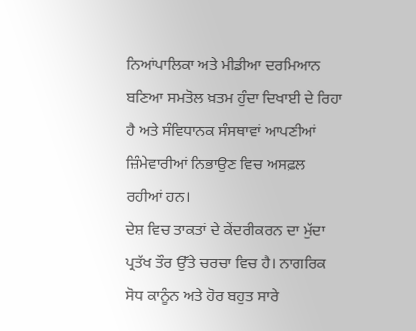ਨਿਆਂਪਾਲਿਕਾ ਅਤੇ ਮੀਡੀਆ ਦਰਮਿਆਨ ਬਣਿਆ ਸਮਤੋਲ ਖ਼ਤਮ ਹੁੰਦਾ ਦਿਖਾਈ ਦੇ ਰਿਹਾ ਹੈ ਅਤੇ ਸੰਵਿਧਾਨਕ ਸੰਸਥਾਵਾਂ ਆਪਣੀਆਂ ਜ਼ਿੰਮੇਵਾਰੀਆਂ ਨਿਭਾਉਣ ਵਿਚ ਅਸਫ਼ਲ ਰਹੀਆਂ ਹਨ।
ਦੇਸ਼ ਵਿਚ ਤਾਕਤਾਂ ਦੇ ਕੇਂਦਰੀਕਰਨ ਦਾ ਮੁੱਦਾ ਪ੍ਰਤੱਖ ਤੌਰ ਉੱਤੇ ਚਰਚਾ ਵਿਚ ਹੈ। ਨਾਗਰਿਕ ਸੋਧ ਕਾਨੂੰਨ ਅਤੇ ਹੋਰ ਬਹੁਤ ਸਾਰੇ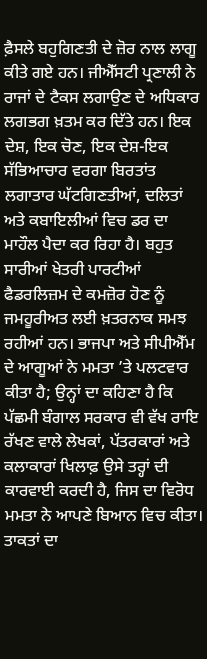ਫ਼ੈਸਲੇ ਬਹੁਗਿਣਤੀ ਦੇ ਜ਼ੋਰ ਨਾਲ ਲਾਗੂ ਕੀਤੇ ਗਏ ਹਨ। ਜੀਐੱਸਟੀ ਪ੍ਰਣਾਲੀ ਨੇ ਰਾਜਾਂ ਦੇ ਟੈਕਸ ਲਗਾਉਣ ਦੇ ਅਧਿਕਾਰ ਲਗਭਗ ਖ਼ਤਮ ਕਰ ਦਿੱਤੇ ਹਨ। ਇਕ ਦੇਸ਼, ਇਕ ਚੋਣ, ਇਕ ਦੇਸ਼-ਇਕ ਸੱਭਿਆਚਾਰ ਵਰਗਾ ਬਿਰਤਾਂਤ ਲਗਾਤਾਰ ਘੱਟਗਿਣਤੀਆਂ, ਦਲਿਤਾਂ ਅਤੇ ਕਬਾਇਲੀਆਂ ਵਿਚ ਡਰ ਦਾ ਮਾਹੌਲ ਪੈਦਾ ਕਰ ਰਿਹਾ ਹੈ। ਬਹੁਤ ਸਾਰੀਆਂ ਖੇਤਰੀ ਪਾਰਟੀਆਂ ਫੈਡਰਲਿਜ਼ਮ ਦੇ ਕਮਜ਼ੋਰ ਹੋਣ ਨੂੰ ਜਮਹੂਰੀਅਤ ਲਈ ਖ਼ਤਰਨਾਕ ਸਮਝ ਰਹੀਆਂ ਹਨ। ਭਾਜਪਾ ਅਤੇ ਸੀਪੀਐੱਮ ਦੇ ਆਗੂਆਂ ਨੇ ਮਮਤਾ ’ਤੇ ਪਲਟਵਾਰ ਕੀਤਾ ਹੈ; ਉਨ੍ਹਾਂ ਦਾ ਕਹਿਣਾ ਹੈ ਕਿ ਪੱਛਮੀ ਬੰਗਾਲ ਸਰਕਾਰ ਵੀ ਵੱਖ ਰਾਇ ਰੱਖਣ ਵਾਲੇ ਲੇਖਕਾਂ, ਪੱਤਰਕਾਰਾਂ ਅਤੇ ਕਲਾਕਾਰਾਂ ਖਿਲਾਫ਼ ਉਸੇ ਤਰ੍ਹਾਂ ਦੀ ਕਾਰਵਾਈ ਕਰਦੀ ਹੈ, ਜਿਸ ਦਾ ਵਿਰੋਧ ਮਮਤਾ ਨੇ ਆਪਣੇ ਬਿਆਨ ਵਿਚ ਕੀਤਾ।
ਤਾਕਤਾਂ ਦਾ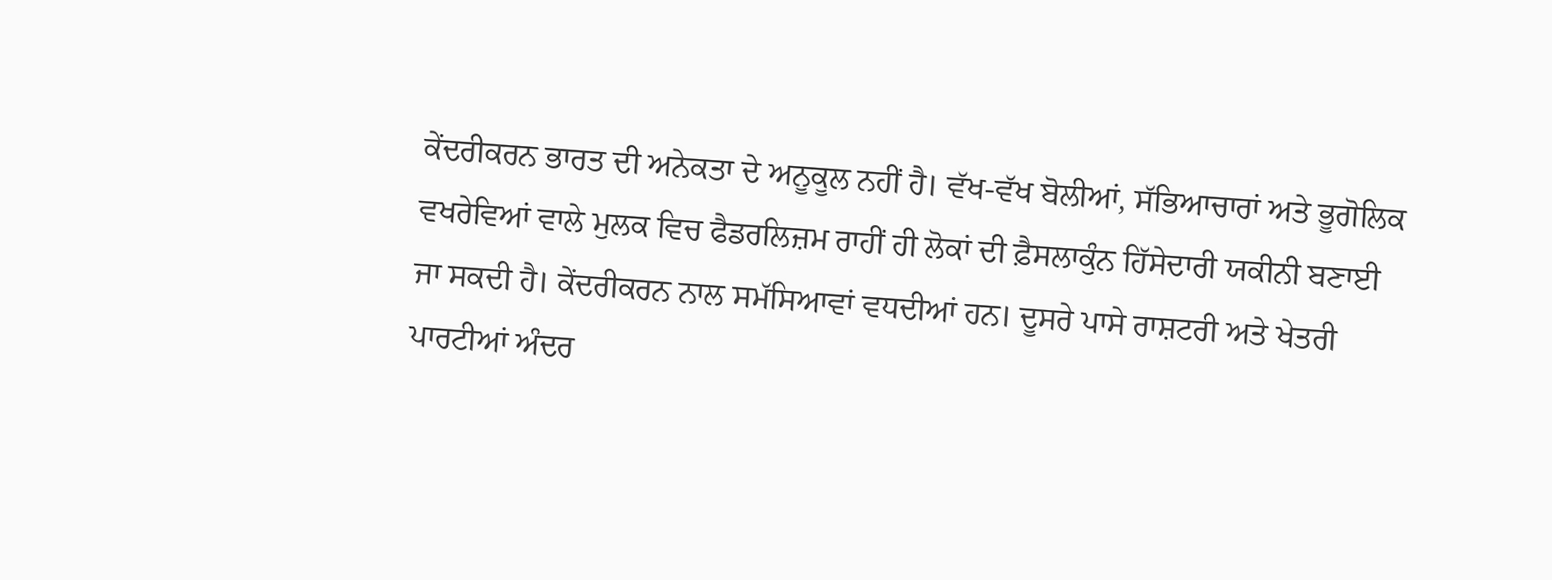ਕੇਂਦਰੀਕਰਨ ਭਾਰਤ ਦੀ ਅਨੇਕਤਾ ਦੇ ਅਨੂਕੂਲ ਨਹੀਂ ਹੈ। ਵੱਖ-ਵੱਖ ਬੋਲੀਆਂ, ਸੱਭਿਆਚਾਰਾਂ ਅਤੇ ਭੂਗੋਲਿਕ ਵਖਰੇਵਿਆਂ ਵਾਲੇ ਮੁਲਕ ਵਿਚ ਫੈਡਰਲਿਜ਼ਮ ਰਾਹੀਂ ਹੀ ਲੋਕਾਂ ਦੀ ਫ਼ੈਸਲਾਕੁੰਨ ਹਿੱਸੇਦਾਰੀ ਯਕੀਨੀ ਬਣਾਈ ਜਾ ਸਕਦੀ ਹੈ। ਕੇਂਦਰੀਕਰਨ ਨਾਲ ਸਮੱਸਿਆਵਾਂ ਵਧਦੀਆਂ ਹਨ। ਦੂਸਰੇ ਪਾਸੇ ਰਾਸ਼ਟਰੀ ਅਤੇ ਖੇਤਰੀ ਪਾਰਟੀਆਂ ਅੰਦਰ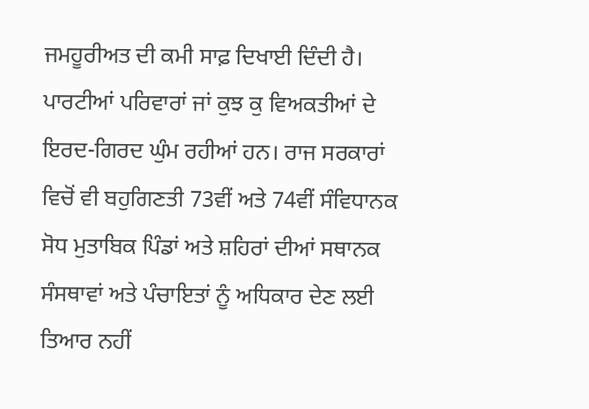ਜਮਹੂਰੀਅਤ ਦੀ ਕਮੀ ਸਾਫ਼ ਦਿਖਾਈ ਦਿੰਦੀ ਹੈ। ਪਾਰਟੀਆਂ ਪਰਿਵਾਰਾਂ ਜਾਂ ਕੁਝ ਕੁ ਵਿਅਕਤੀਆਂ ਦੇ ਇਰਦ-ਗਿਰਦ ਘੁੰਮ ਰਹੀਆਂ ਹਨ। ਰਾਜ ਸਰਕਾਰਾਂ ਵਿਚੋਂ ਵੀ ਬਹੁਗਿਣਤੀ 73ਵੀਂ ਅਤੇ 74ਵੀਂ ਸੰਵਿਧਾਨਕ ਸੋਧ ਮੁਤਾਬਿਕ ਪਿੰਡਾਂ ਅਤੇ ਸ਼ਹਿਰਾਂ ਦੀਆਂ ਸਥਾਨਕ ਸੰਸਥਾਵਾਂ ਅਤੇ ਪੰਚਾਇਤਾਂ ਨੂੰ ਅਧਿਕਾਰ ਦੇਣ ਲਈ ਤਿਆਰ ਨਹੀਂ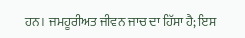ਹਨ। ਜਮਹੂਰੀਅਤ ਜੀਵਨ ਜਾਚ ਦਾ ਹਿੱਸਾ ਹੈ; ਇਸ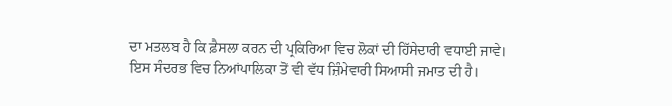ਦਾ ਮਤਲਬ ਹੈ ਕਿ ਫ਼ੈਸਲਾ ਕਰਨ ਦੀ ਪ੍ਰਕਿਰਿਆ ਵਿਚ ਲੋਕਾਂ ਦੀ ਹਿੱਸੇਦਾਰੀ ਵਧਾਈ ਜਾਵੇ। ਇਸ ਸੰਦਰਭ ਵਿਚ ਨਿਆਂਪਾਲਿਕਾ ਤੋਂ ਵੀ ਵੱਧ ਜ਼ਿੰਮੇਵਾਰੀ ਸਿਆਸੀ ਜਮਾਤ ਦੀ ਹੈ।